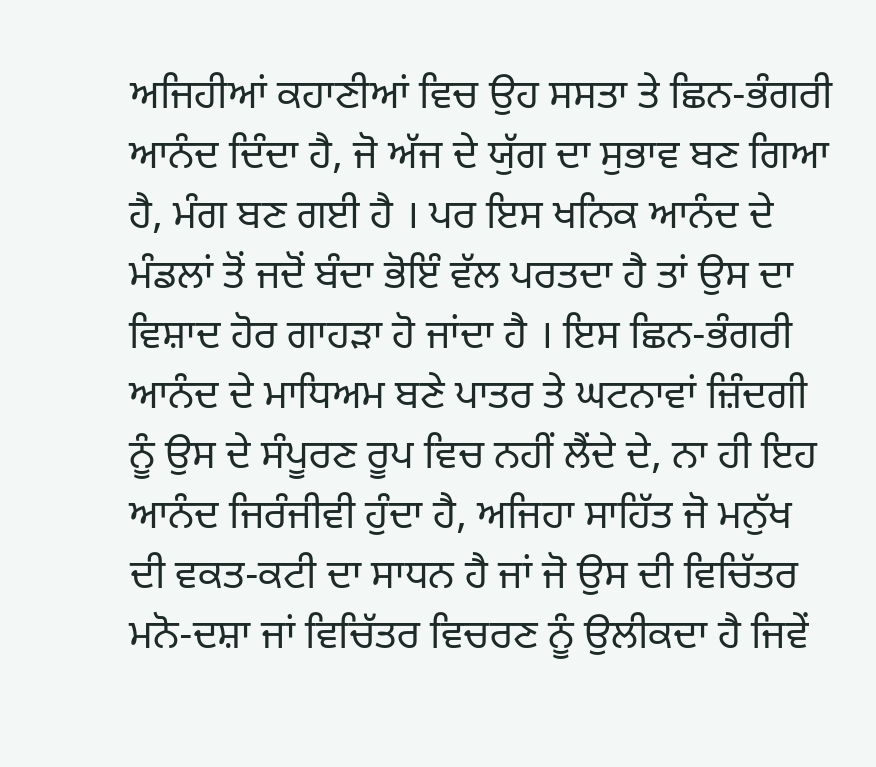ਅਜਿਹੀਆਂ ਕਹਾਣੀਆਂ ਵਿਚ ਉਹ ਸਸਤਾ ਤੇ ਛਿਨ-ਭੰਗਰੀ ਆਨੰਦ ਦਿੰਦਾ ਹੈ, ਜੋ ਅੱਜ ਦੇ ਯੁੱਗ ਦਾ ਸੁਭਾਵ ਬਣ ਗਿਆ ਹੈ, ਮੰਗ ਬਣ ਗਈ ਹੈ । ਪਰ ਇਸ ਖਨਿਕ ਆਨੰਦ ਦੇ ਮੰਡਲਾਂ ਤੋਂ ਜਦੋਂ ਬੰਦਾ ਭੋਇੰ ਵੱਲ ਪਰਤਦਾ ਹੈ ਤਾਂ ਉਸ ਦਾ ਵਿਸ਼ਾਦ ਹੋਰ ਗਾਹੜਾ ਹੋ ਜਾਂਦਾ ਹੈ । ਇਸ ਛਿਨ-ਭੰਗਰੀ ਆਨੰਦ ਦੇ ਮਾਧਿਅਮ ਬਣੇ ਪਾਤਰ ਤੇ ਘਟਨਾਵਾਂ ਜ਼ਿੰਦਗੀ ਨੂੰ ਉਸ ਦੇ ਸੰਪੂਰਣ ਰੂਪ ਵਿਚ ਨਹੀਂ ਲੈਂਦੇ ਦੇ, ਨਾ ਹੀ ਇਹ ਆਨੰਦ ਜਿਰੰਜੀਵੀ ਹੁੰਦਾ ਹੈ, ਅਜਿਹਾ ਸਾਹਿੱਤ ਜੋ ਮਨੁੱਖ ਦੀ ਵਕਤ-ਕਟੀ ਦਾ ਸਾਧਨ ਹੈ ਜਾਂ ਜੋ ਉਸ ਦੀ ਵਿਚਿੱਤਰ ਮਨੋ-ਦਸ਼ਾ ਜਾਂ ਵਿਚਿੱਤਰ ਵਿਚਰਣ ਨੂੰ ਉਲੀਕਦਾ ਹੈ ਜਿਵੇਂ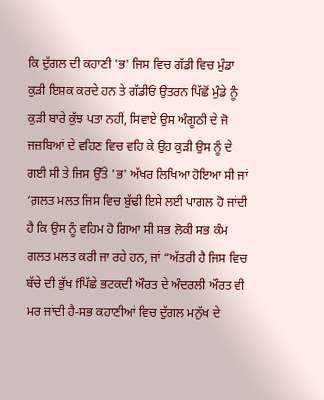ਕਿ ਦੁੱਗਲ ਦੀ ਕਹਾਣੀ 'ਭ' ਜਿਸ ਵਿਚ ਗੱਡੀ ਵਿਚ ਮੁੰਡਾ ਕੁੜੀ ਇਸ਼ਕ ਕਰਦੇ ਹਨ ਤੇ ਗੱਡੀਓਂ ਉਤਰਨ ਪਿੱਛੋਂ ਮੁੰਡੇ ਨੂੰ ਕੁੜੀ ਬਾਰੇ ਕੁੱਝ ਪਤਾ ਨਹੀਂ, ਸਿਵਾਏ ਉਸ ਅੰਗੂਠੀ ਦੇ ਜੋ ਜਜ਼ਬਿਆਂ ਦੇ ਵਹਿਣ ਵਿਚ ਵਹਿ ਕੇ ਉਹ ਕੁੜੀ ਉਸ ਨੂੰ ਦੇ ਗਈ ਸੀ ਤੇ ਜਿਸ ਉੱਤੇ 'ਭ' ਅੱਖਰ ਲਿਖਿਆ ਹੋਇਆ ਸੀ ਜਾਂ ‘ਗ਼ਲਤ ਮਲਤ ਜਿਸ ਵਿਚ ਬੁੱਢੀ ਇਸੇ ਲਈ ਪਾਗਲ ਹੋ ਜਾਂਦੀ ਹੈ ਕਿ ਉਸ ਨੂੰ ਵਹਿਮ ਹੋ ਗਿਆ ਸੀ ਸਭ ਲੋਕੀ ਸਭ ਕੰਮ ਗਲਤ ਮਲਤ ਕਰੀ ਜਾ ਰਹੇ ਹਨ, ਜਾਂ “ਅੱਤਰੀ ਹੈ ਜਿਸ ਵਿਚ ਬੱਚੇ ਦੀ ਭੁੱਖ fਪਿੱਛੇ ਭਟਕਦੀ ਔਰਤ ਦੇ ਅੰਦਰਲੀ ਔਰਤ ਵੀ ਮਰ ਜਾਂਦੀ ਹੈ-ਸਭ ਕਹਾਣੀਆਂ ਵਿਚ ਦੁੱਗਲ ਮਨੁੱਖ ਦੇ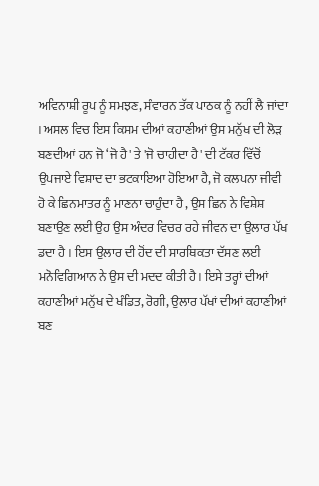ਅਵਿਨਾਸ਼ੀ ਰੂਪ ਨੂੰ ਸਮਝਣ, ਸੰਵਾਰਨ ਤੱਕ ਪਾਠਕ ਨੂੰ ਨਹੀਂ ਲੈ ਜਾਂਦਾ । ਅਸਲ ਵਿਚ ਇਸ ਕਿਸਮ ਦੀਆਂ ਕਹਾਣੀਆਂ ਉਸ ਮਨੁੱਖ ਦੀ ਲੋੜ ਬਣਦੀਆਂ ਹਨ ਜੋ ‘ਜੋ ਹੈ' ਤੇ 'ਜੋ ਚਾਹੀਦਾ ਹੈ' ਦੀ ਟੱਕਰ ਵਿੱਚੋਂ ਉਪਜਾਏ ਵਿਸ਼ਾਦ ਦਾ ਭਟਕਾਇਆ ਹੋਇਆ ਹੈ, ਜੋ ਕਲਪਨਾ ਜੀਵੀ ਹੋ ਕੇ ਛਿਨਮਾਤਰ ਨੂੰ ਮਾਣਨਾ ਚਾਹੁੰਦਾ ਹੈ , ਉਸ ਛਿਨ ਨੇ ਵਿਸ਼ੇਸ਼ ਬਣਾਉਣ ਲਈ ਉਹ ਉਸ ਅੰਦਰ ਵਿਚਰ ਰਹੇ ਜੀਵਨ ਦਾ ਉਲਾਰ ਪੱਖ ਡਦਾ ਹੈ । ਇਸ ਉਲਾਰ ਦੀ ਹੋਂਦ ਦੀ ਸਾਰਥਿਕਤਾ ਦੱਸਣ ਲਈ ਮਨੋਵਿਗਿਆਨ ਨੇ ਉਸ ਦੀ ਮਦਦ ਕੀਤੀ ਹੈ। ਇਸੇ ਤਰ੍ਹਾਂ ਦੀਆਂ ਕਹਾਣੀਆਂ ਮਨੁੱਖ ਦੇ ਖੰਡਿਤ, ਰੋਗੀ, ਉਲਾਰ ਪੱਖਾਂ ਦੀਆਂ ਕਹਾਣੀਆਂ ਬਣ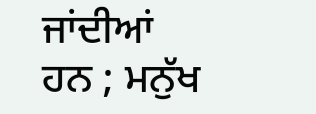ਜਾਂਦੀਆਂ ਹਨ ; ਮਨੁੱਖ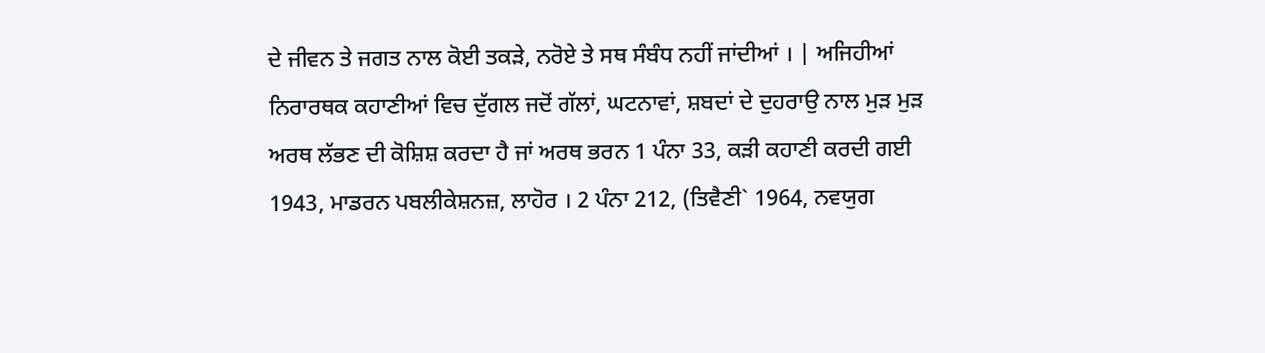ਦੇ ਜੀਵਨ ਤੇ ਜਗਤ ਨਾਲ ਕੋਈ ਤਕੜੇ, ਨਰੋਏ ਤੇ ਸਥ ਸੰਬੰਧ ਨਹੀਂ ਜਾਂਦੀਆਂ । | ਅਜਿਹੀਆਂ ਨਿਰਾਰਥਕ ਕਹਾਣੀਆਂ ਵਿਚ ਦੁੱਗਲ ਜਦੋਂ ਗੱਲਾਂ, ਘਟਨਾਵਾਂ, ਸ਼ਬਦਾਂ ਦੇ ਦੁਹਰਾਉ ਨਾਲ ਮੁੜ ਮੁੜ ਅਰਥ ਲੱਭਣ ਦੀ ਕੋਸ਼ਿਸ਼ ਕਰਦਾ ਹੈ ਜਾਂ ਅਰਥ ਭਰਨ 1 ਪੰਨਾ 33, ਕੜੀ ਕਹਾਣੀ ਕਰਦੀ ਗਈ 1943, ਮਾਡਰਨ ਪਬਲੀਕੇਸ਼ਨਜ਼, ਲਾਹੋਰ । 2 ਪੰਨਾ 212, (ਤਿਵੈਣੀ` 1964, ਨਵਯੁਗ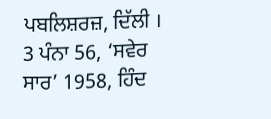ਪਬਲਿਸ਼ਰਜ਼, ਦਿੱਲੀ । 3 ਪੰਨਾ 56, ‘ਸਵੇਰ ਸਾਰ’ 1958, ਹਿੰਦ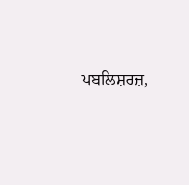ਪਬਲਿਸ਼ਰਜ਼,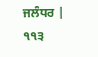ਜਲੰਧਰ | ੧੧੩